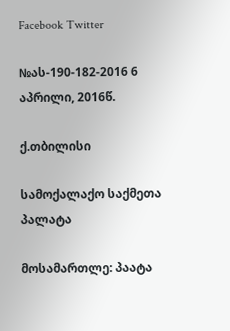Facebook Twitter

№ას-190-182-2016 6 აპრილი, 2016წ.

ქ.თბილისი

სამოქალაქო საქმეთა პალატა

მოსამართლე: პაატა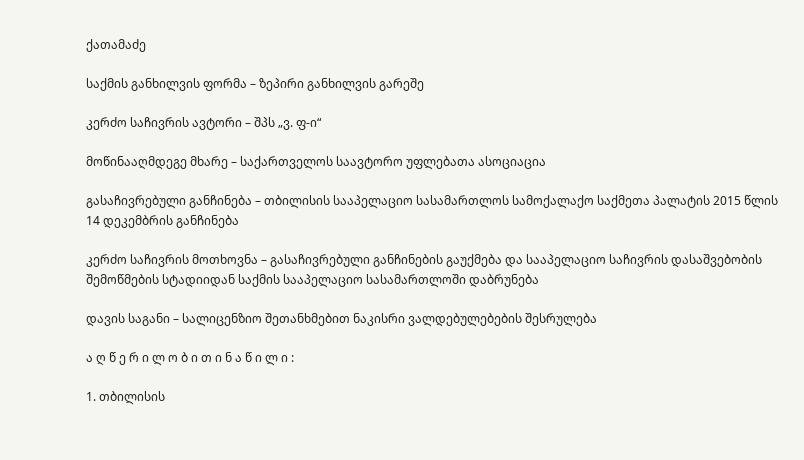ქათამაძე

საქმის განხილვის ფორმა – ზეპირი განხილვის გარეშე

კერძო საჩივრის ავტორი – შპს „ვ. ფ-ი“

მოწინააღმდეგე მხარე – საქართველოს საავტორო უფლებათა ასოციაცია

გასაჩივრებული განჩინება – თბილისის სააპელაციო სასამართლოს სამოქალაქო საქმეთა პალატის 2015 წლის 14 დეკემბრის განჩინება

კერძო საჩივრის მოთხოვნა – გასაჩივრებული განჩინების გაუქმება და სააპელაციო საჩივრის დასაშვებობის შემოწმების სტადიიდან საქმის სააპელაციო სასამართლოში დაბრუნება

დავის საგანი – სალიცენზიო შეთანხმებით ნაკისრი ვალდებულებების შესრულება

ა ღ წ ე რ ი ლ ო ბ ი თ ი ნ ა წ ი ლ ი :

1. თბილისის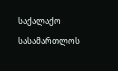საქალაქო სასამართლოს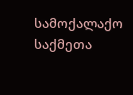სამოქალაქო საქმეთა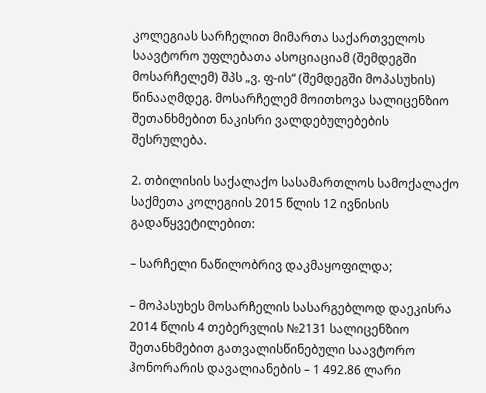კოლეგიას სარჩელით მიმართა საქართველოს საავტორო უფლებათა ასოციაციამ (შემდეგში მოსარჩელემ) შპს „ვ. ფ-ის“ (შემდეგში მოპასუხის) წინააღმდეგ. მოსარჩელემ მოითხოვა სალიცენზიო შეთანხმებით ნაკისრი ვალდებულებების შესრულება.

2. თბილისის საქალაქო სასამართლოს სამოქალაქო საქმეთა კოლეგიის 2015 წლის 12 ივნისის გადაწყვეტილებით:

– სარჩელი ნაწილობრივ დაკმაყოფილდა;

– მოპასუხეს მოსარჩელის სასარგებლოდ დაეკისრა 2014 წლის 4 თებერვლის №2131 სალიცენზიო შეთანხმებით გათვალისწინებული საავტორო ჰონორარის დავალიანების – 1 492.86 ლარი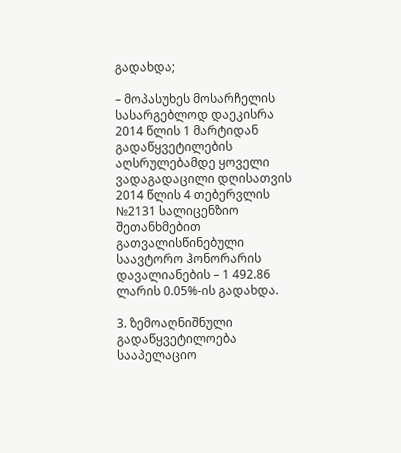გადახდა;

– მოპასუხეს მოსარჩელის სასარგებლოდ დაეკისრა 2014 წლის 1 მარტიდან გადაწყვეტილების აღსრულებამდე ყოველი ვადაგადაცილი დღისათვის 2014 წლის 4 თებერვლის №2131 სალიცენზიო შეთანხმებით გათვალისწინებული საავტორო ჰონორარის დავალიანების – 1 492.86 ლარის 0.05%-ის გადახდა.

3. ზემოაღნიშნული გადაწყვეტილოება სააპელაციო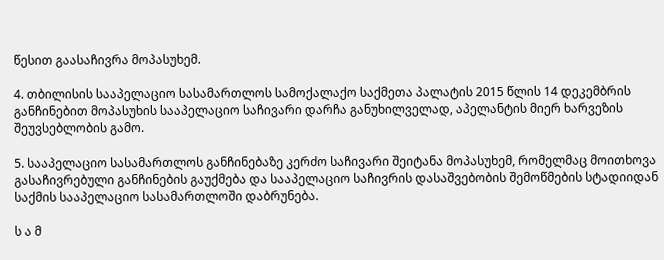წესით გაასაჩივრა მოპასუხემ.

4. თბილისის სააპელაციო სასამართლოს სამოქალაქო საქმეთა პალატის 2015 წლის 14 დეკემბრის განჩინებით მოპასუხის სააპელაციო საჩივარი დარჩა განუხილველად, აპელანტის მიერ ხარვეზის შეუვსებლობის გამო.

5. სააპელაციო სასამართლოს განჩინებაზე კერძო საჩივარი შეიტანა მოპასუხემ, რომელმაც მოითხოვა გასაჩივრებული განჩინების გაუქმება და სააპელაციო საჩივრის დასაშვებობის შემოწმების სტადიიდან საქმის სააპელაციო სასამართლოში დაბრუნება.

ს ა მ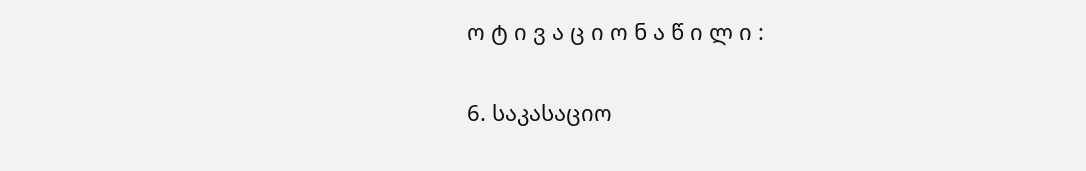ო ტ ი ვ ა ც ი ო ნ ა წ ი ლ ი :

6. საკასაციო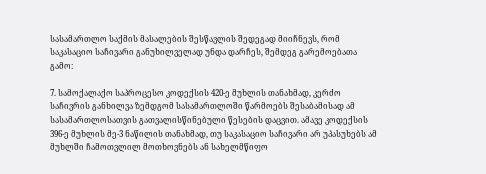სასამართლო საქმის მასალების შესწავლის შედეგად მიიჩნევს, რომ საკასაციო საჩივარი განუხილველად უნდა დარჩეს, შემდეგ გარემოებათა გამო:

7. სამოქალაქო საპროცესო კოდექსის 420-ე მუხლის თანახმად, კერძო საჩივრის განხილვა ზემდგომ სასამართლოში წარმოებს შესაბამისად ამ სასამართლოსათვის გათვალისწინებული წესების დაცვით. ამავე კოდექსის 396-ე მუხლის მე-3 ნაწილის თანახმად, თუ საკასაციო საჩივარი არ უპასუხებს ამ მუხლში ჩამოთვლილ მოთხოვნებს ან სახელმწიფო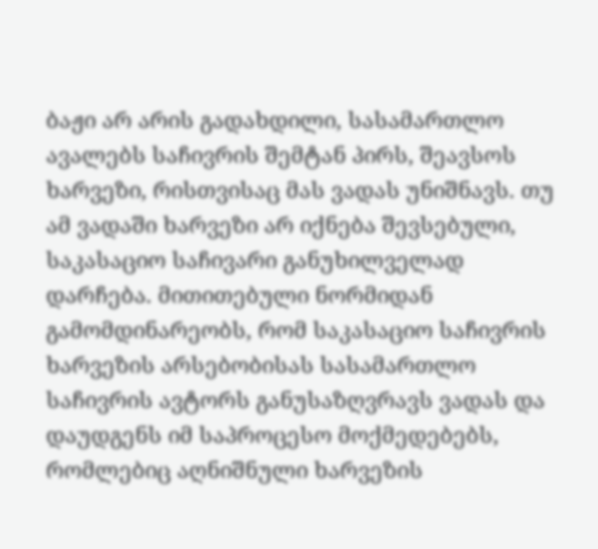ბაჟი არ არის გადახდილი, სასამართლო ავალებს საჩივრის შემტან პირს, შეავსოს ხარვეზი, რისთვისაც მას ვადას უნიშნავს. თუ ამ ვადაში ხარვეზი არ იქნება შევსებული, საკასაციო საჩივარი განუხილველად დარჩება. მითითებული ნორმიდან გამომდინარეობს, რომ საკასაციო საჩივრის ხარვეზის არსებობისას სასამართლო საჩივრის ავტორს განუსაზღვრავს ვადას და დაუდგენს იმ საპროცესო მოქმედებებს, რომლებიც აღნიშნული ხარვეზის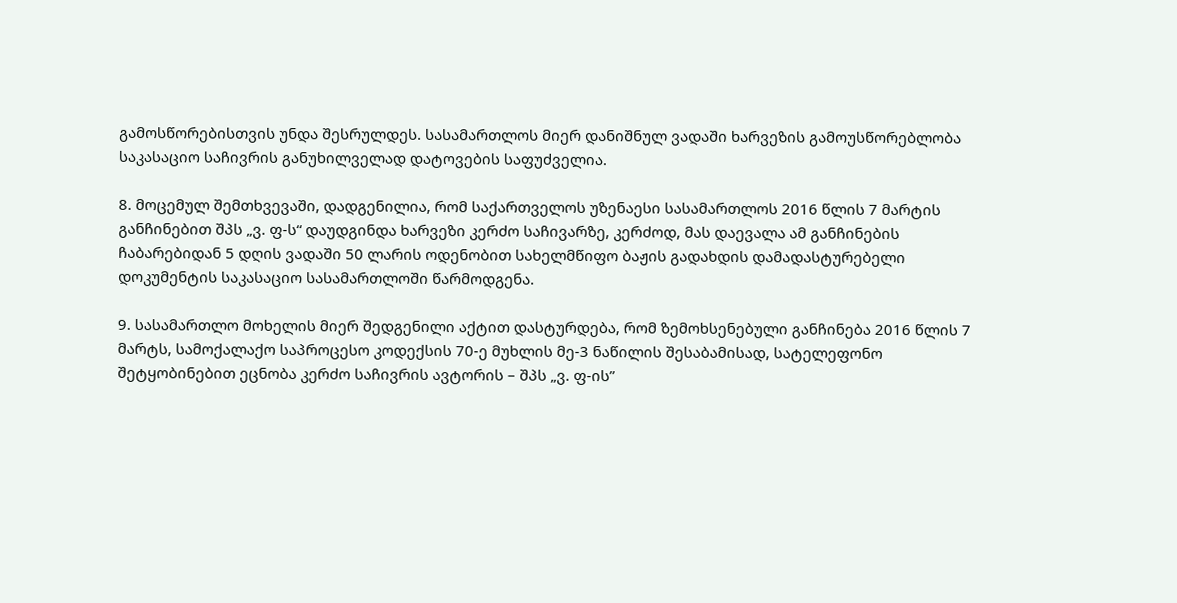გამოსწორებისთვის უნდა შესრულდეს. სასამართლოს მიერ დანიშნულ ვადაში ხარვეზის გამოუსწორებლობა საკასაციო საჩივრის განუხილველად დატოვების საფუძველია.

8. მოცემულ შემთხვევაში, დადგენილია, რომ საქართველოს უზენაესი სასამართლოს 2016 წლის 7 მარტის განჩინებით შპს „ვ. ფ-ს“ დაუდგინდა ხარვეზი კერძო საჩივარზე, კერძოდ, მას დაევალა ამ განჩინების ჩაბარებიდან 5 დღის ვადაში 50 ლარის ოდენობით სახელმწიფო ბაჟის გადახდის დამადასტურებელი დოკუმენტის საკასაციო სასამართლოში წარმოდგენა.

9. სასამართლო მოხელის მიერ შედგენილი აქტით დასტურდება, რომ ზემოხსენებული განჩინება 2016 წლის 7 მარტს, სამოქალაქო საპროცესო კოდექსის 70-ე მუხლის მე-3 ნაწილის შესაბამისად, სატელეფონო შეტყობინებით ეცნობა კერძო საჩივრის ავტორის – შპს „ვ. ფ-ის”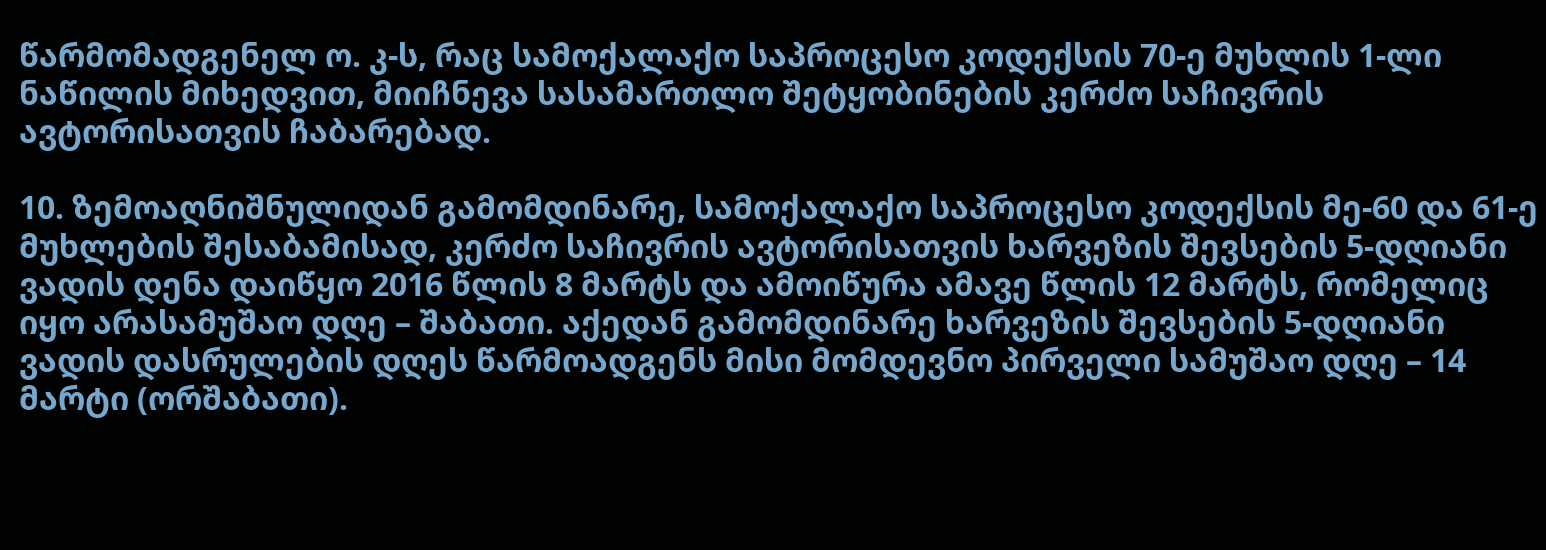წარმომადგენელ ო. კ-ს, რაც სამოქალაქო საპროცესო კოდექსის 70-ე მუხლის 1-ლი ნაწილის მიხედვით, მიიჩნევა სასამართლო შეტყობინების კერძო საჩივრის ავტორისათვის ჩაბარებად.

10. ზემოაღნიშნულიდან გამომდინარე, სამოქალაქო საპროცესო კოდექსის მე-60 და 61-ე მუხლების შესაბამისად, კერძო საჩივრის ავტორისათვის ხარვეზის შევსების 5-დღიანი ვადის დენა დაიწყო 2016 წლის 8 მარტს და ამოიწურა ამავე წლის 12 მარტს, რომელიც იყო არასამუშაო დღე – შაბათი. აქედან გამომდინარე ხარვეზის შევსების 5-დღიანი ვადის დასრულების დღეს წარმოადგენს მისი მომდევნო პირველი სამუშაო დღე – 14 მარტი (ორშაბათი).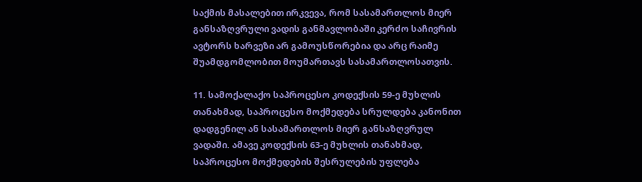საქმის მასალებით ირკვევა, რომ სასამართლოს მიერ განსაზღვრული ვადის განმავლობაში კერძო საჩივრის ავტორს ხარვეზი არ გამოუსწორებია და არც რაიმე შუამდგომლობით მოუმართავს სასამართლოსათვის.

11. სამოქალაქო საპროცესო კოდექსის 59-ე მუხლის თანახმად, საპროცესო მოქმედება სრულდება კანონით დადგენილ ან სასამართლოს მიერ განსაზღვრულ ვადაში. ამავე კოდექსის 63-ე მუხლის თანახმად, საპროცესო მოქმედების შესრულების უფლება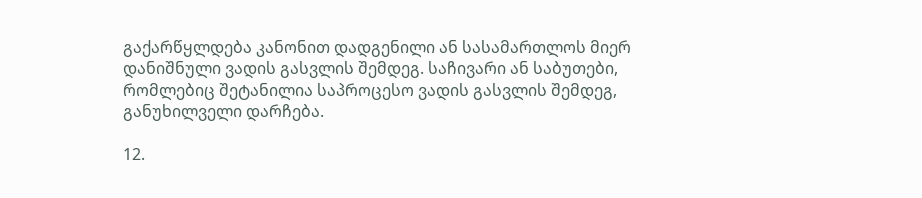გაქარწყლდება კანონით დადგენილი ან სასამართლოს მიერ დანიშნული ვადის გასვლის შემდეგ. საჩივარი ან საბუთები, რომლებიც შეტანილია საპროცესო ვადის გასვლის შემდეგ, განუხილველი დარჩება.

12.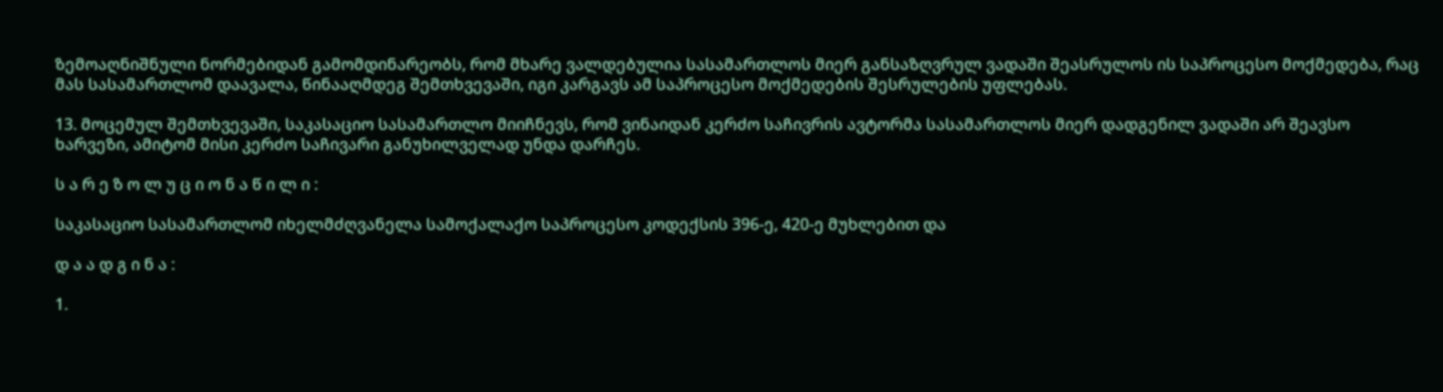ზემოაღნიშნული ნორმებიდან გამომდინარეობს, რომ მხარე ვალდებულია სასამართლოს მიერ განსაზღვრულ ვადაში შეასრულოს ის საპროცესო მოქმედება, რაც მას სასამართლომ დაავალა, წინააღმდეგ შემთხვევაში, იგი კარგავს ამ საპროცესო მოქმედების შესრულების უფლებას.

13. მოცემულ შემთხვევაში, საკასაციო სასამართლო მიიჩნევს, რომ ვინაიდან კერძო საჩივრის ავტორმა სასამართლოს მიერ დადგენილ ვადაში არ შეავსო ხარვეზი, ამიტომ მისი კერძო საჩივარი განუხილველად უნდა დარჩეს.

ს ა რ ე ზ ო ლ უ ც ი ო ნ ა წ ი ლ ი :

საკასაციო სასამართლომ იხელმძღვანელა სამოქალაქო საპროცესო კოდექსის 396-ე, 420-ე მუხლებით და

დ ა ა დ გ ი ნ ა :

1.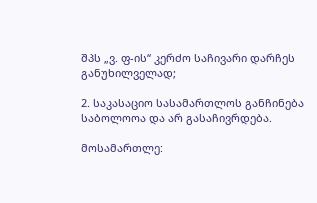შპს „ვ. ფ-ის“ კერძო საჩივარი დარჩეს განუხილველად;

2. საკასაციო სასამართლოს განჩინება საბოლოოა და არ გასაჩივრდება.

მოსამართლე: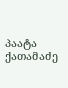პაატა ქათამაძე